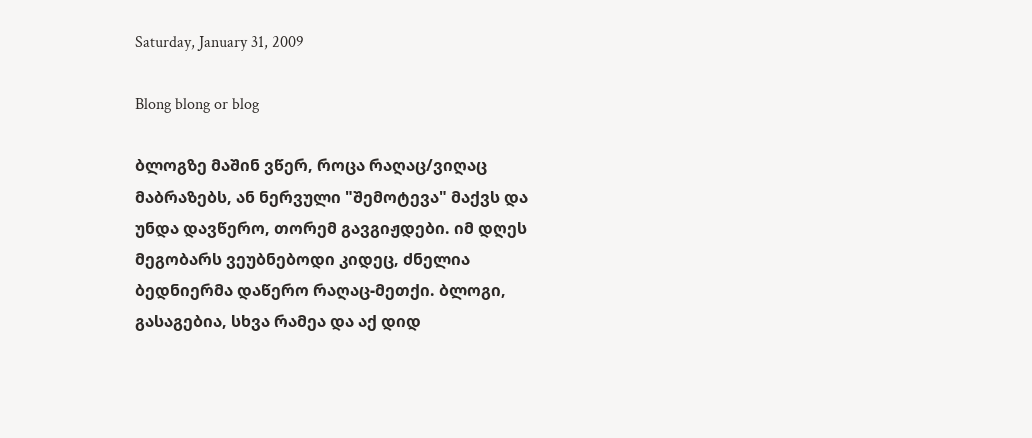Saturday, January 31, 2009

Blong blong or blog

ბლოგზე მაშინ ვწერ, როცა რაღაც/ვიღაც მაბრაზებს, ან ნერვული "შემოტევა" მაქვს და უნდა დავწერო, თორემ გავგიჟდები. იმ დღეს მეგობარს ვეუბნებოდი კიდეც, ძნელია ბედნიერმა დაწერო რაღაც-მეთქი. ბლოგი, გასაგებია, სხვა რამეა და აქ დიდ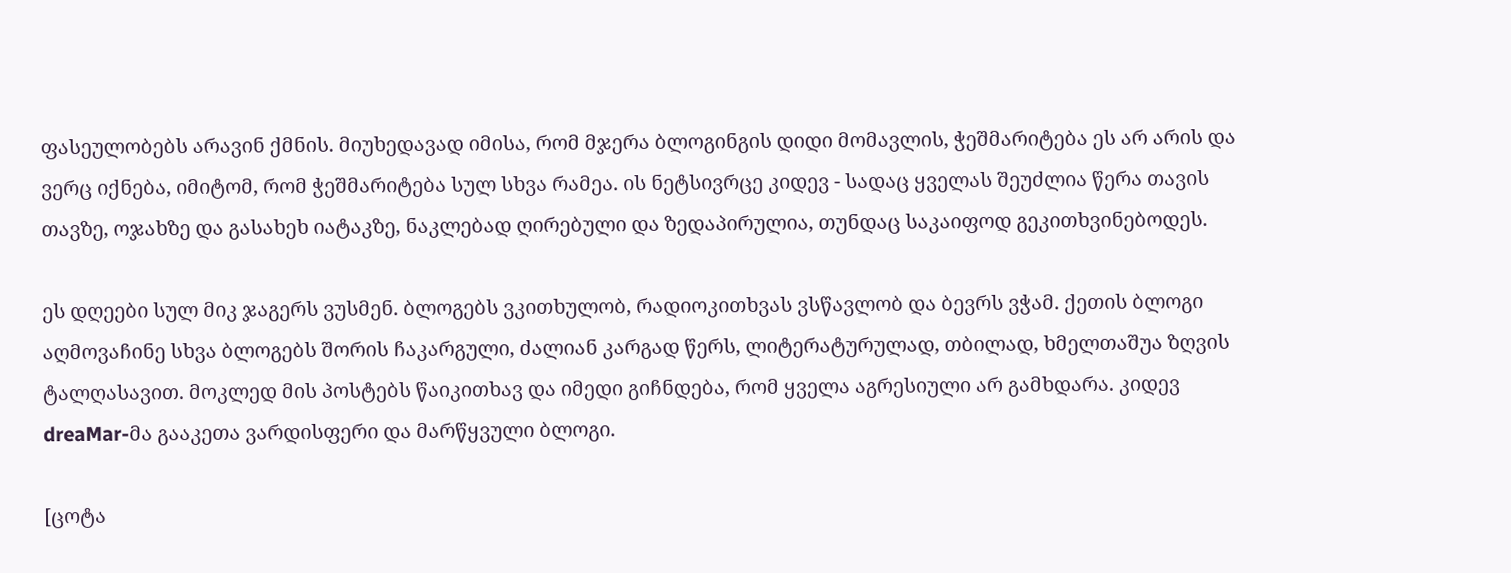ფასეულობებს არავინ ქმნის. მიუხედავად იმისა, რომ მჯერა ბლოგინგის დიდი მომავლის, ჭეშმარიტება ეს არ არის და ვერც იქნება, იმიტომ, რომ ჭეშმარიტება სულ სხვა რამეა. ის ნეტსივრცე კიდევ - სადაც ყველას შეუძლია წერა თავის თავზე, ოჯახზე და გასახეხ იატაკზე, ნაკლებად ღირებული და ზედაპირულია, თუნდაც საკაიფოდ გეკითხვინებოდეს.

ეს დღეები სულ მიკ ჯაგერს ვუსმენ. ბლოგებს ვკითხულობ, რადიოკითხვას ვსწავლობ და ბევრს ვჭამ. ქეთის ბლოგი აღმოვაჩინე სხვა ბლოგებს შორის ჩაკარგული, ძალიან კარგად წერს, ლიტერატურულად, თბილად, ხმელთაშუა ზღვის ტალღასავით. მოკლედ მის პოსტებს წაიკითხავ და იმედი გიჩნდება, რომ ყველა აგრესიული არ გამხდარა. კიდევ dreaMar-მა გააკეთა ვარდისფერი და მარწყვული ბლოგი.

[ცოტა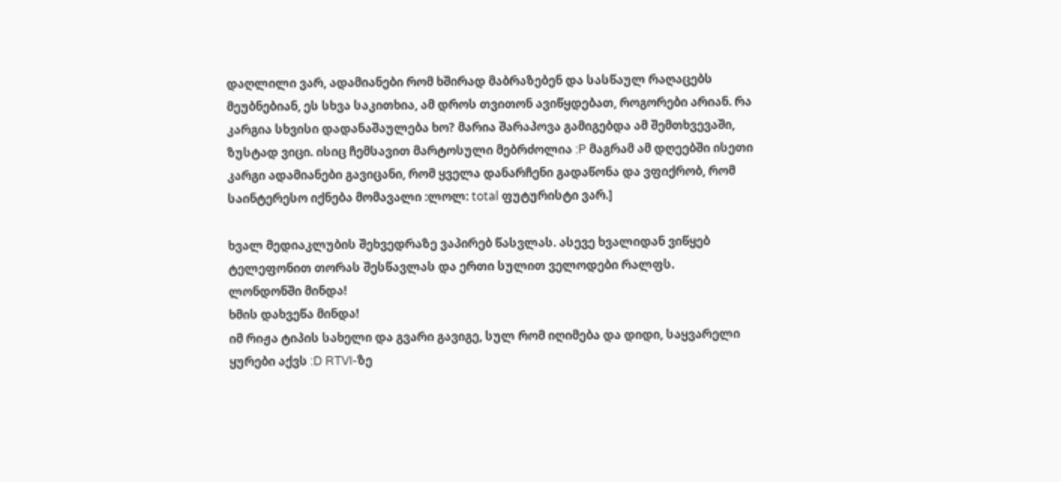დაღლილი ვარ, ადამიანები რომ ხშირად მაბრაზებენ და სასწაულ რაღაცებს მეუბნებიან, ეს სხვა საკითხია, ამ დროს თვითონ ავიწყდებათ, როგორები არიან. რა კარგია სხვისი დადანაშაულება ხო? მარია შარაპოვა გამიგებდა ამ შემთხვევაში, ზუსტად ვიცი. ისიც ჩემსავით მარტოსული მებრძოლია :P მაგრამ ამ დღეებში ისეთი კარგი ადამიანები გავიცანი, რომ ყველა დანარჩენი გადაწონა და ვფიქრობ, რომ საინტერესო იქნება მომავალი :ლოლ: total ფუტურისტი ვარ.]

ხვალ მედიაკლუბის შეხვედრაზე ვაპირებ წასვლას. ასევე ხვალიდან ვიწყებ ტელეფონით თორას შესწავლას და ერთი სულით ველოდები რალფს.
ლონდონში მინდა!
ხმის დახვეწა მინდა!
იმ რიჟა ტიპის სახელი და გვარი გავიგე, სულ რომ იღიმება და დიდი, საყვარელი ყურები აქვს :D RTVI-ზე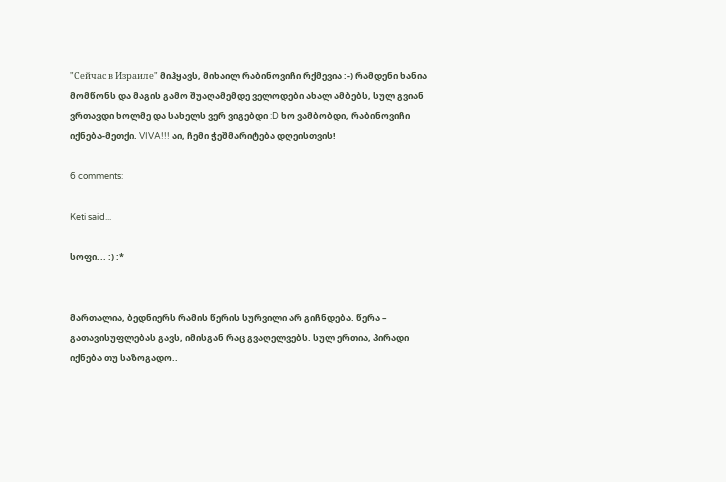"Сейчас в Израиле" მიჰყავს, მიხაილ რაბინოვიჩი რქმევია :-) რამდენი ხანია მომწონს და მაგის გამო შუაღამემდე ველოდები ახალ ამბებს, სულ გვიან ვრთავდი ხოლმე და სახელს ვერ ვიგებდი :D ხო ვამბობდი, რაბინოვიჩი იქნება-მეთქი. VIVA!!! აი, ჩემი ჭეშმარიტება დღეისთვის!

6 comments:

Keti said...

სოფი... :) :*


მართალია, ბედნიერს რამის წერის სურვილი არ გიჩნდება. წერა – გათავისუფლებას გავს, იმისგან რაც გვაღელვებს. სულ ერთია, პირადი იქნება თუ საზოგადო..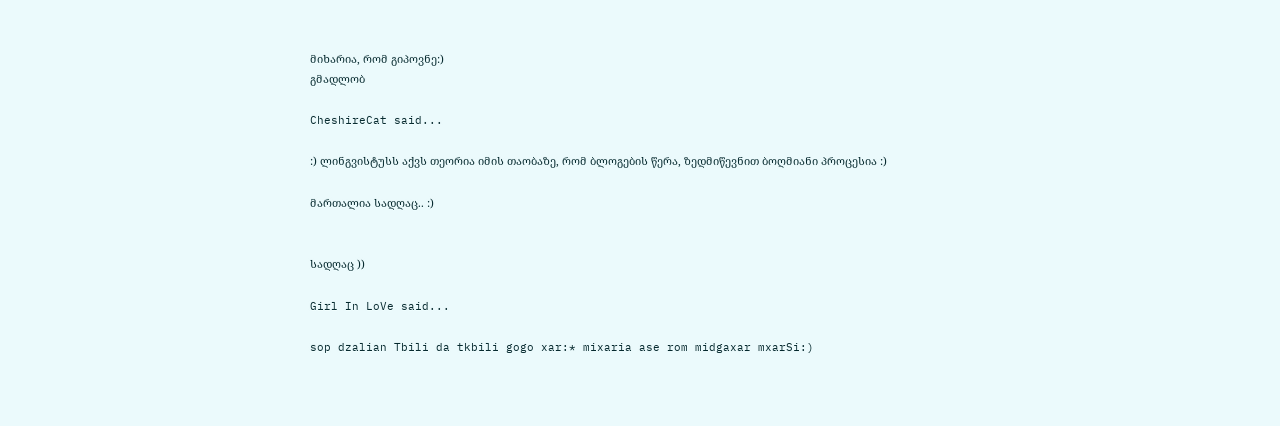მიხარია, რომ გიპოვნე:)
გმადლობ

CheshireCat said...

:) ლინგვისტუსს აქვს თეორია იმის თაობაზე, რომ ბლოგების წერა, ზედმიწევნით ბოღმიანი პროცესია :)

მართალია სადღაც.. :)


სადღაც ))

Girl In LoVe said...

sop dzalian Tbili da tkbili gogo xar:* mixaria ase rom midgaxar mxarSi:)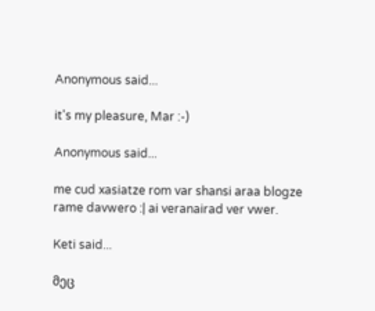Anonymous said...

it's my pleasure, Mar :-)

Anonymous said...

me cud xasiatze rom var shansi araa blogze rame davwero :| ai veranairad ver vwer.

Keti said...

მეც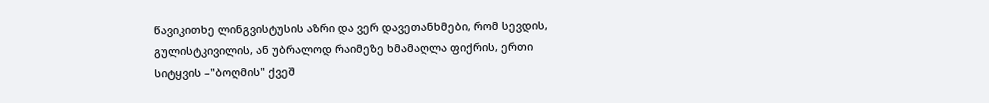წავიკითხე ლინგვისტუსის აზრი და ვერ დავეთანხმები, რომ სევდის, გულისტკივილის, ან უბრალოდ რაიმეზე ხმამაღლა ფიქრის, ერთი სიტყვის –"ბოღმის" ქვეშ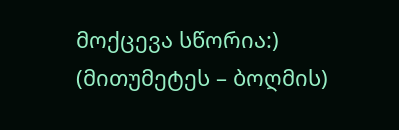მოქცევა სწორია:)
(მითუმეტეს – ბოღმის)